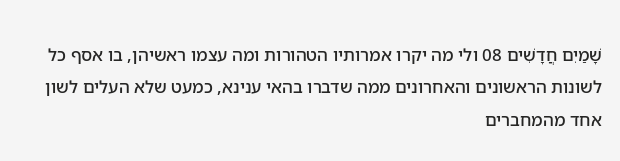שָׁמַיִם חֲדָשִׁים 08 ולי מה יקרו אמרותיו הטהורות ומה עצמו ראשיהן, בו אסף כל לשונות הראשונים והאחרונים ממה שדברו בהאי ענינא, כמעט שלא העלים לשון אחד מהמחברים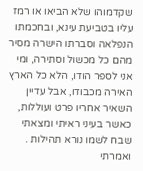שקדמוהו שלא הביאו או רמז עליו בטביעת עינא, ובחכמתו הנפלאה וסברתו הישרה מסיר מהם כל מכשול וסתירה, ומי אני לספר הודו, הלא כל הארץ האירה מכבודו, אבל עדיין השאיר אחריו פרט ועוללות, כאשר בעיני ראיתי ומצאתי שבח לשמו נורא תהילות . ואמרתי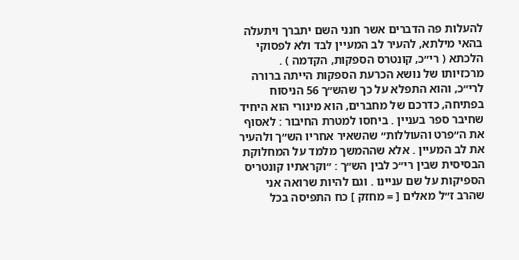להעלות פה הדברים אשר חנני השם יתברך ויתעלה בהאי מילתא, להעיר לב המעיין לבד ולא לפסוקי הלכתא ( רי״כ, קונטרס הספקות, הקדמה ) . מרכזיותו של נושא הכרעת הספקות הייתה ברורה לרי״כ, והוא התפלא על כך שהש״ך 56 הניסוח בפתיחה, כדרכם של מחברים, הוא מינורי הוא היחיד שחיבר ספר בעניין . ביחסו למטרת החיבור : לאסוף את ה״פרט והעוללות״ שהשאיר אחריו הש״ך ולהעיר את לב המעיין . אלא שההמשך מלמד על המחלוקת הבסיסית שבין רי״כ לבין הש״ך : ״וקראתיו קונטריס הספיקות על שם עניינו . וגם להיות שרואה אני שהרב ז״ל מאלים [ = מחזק ] כח התפיסה בכל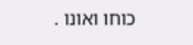כוחו ואונו .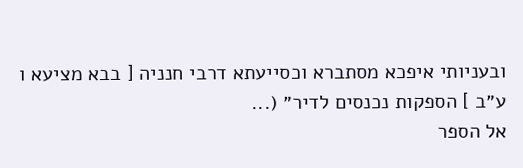ובעניותי איפכא מסתברא וכסייעתא דרבי חנניה [ בבא מציעא ו ע״ב ] הספקות נכנסים לדיר״ (...
אל הספר